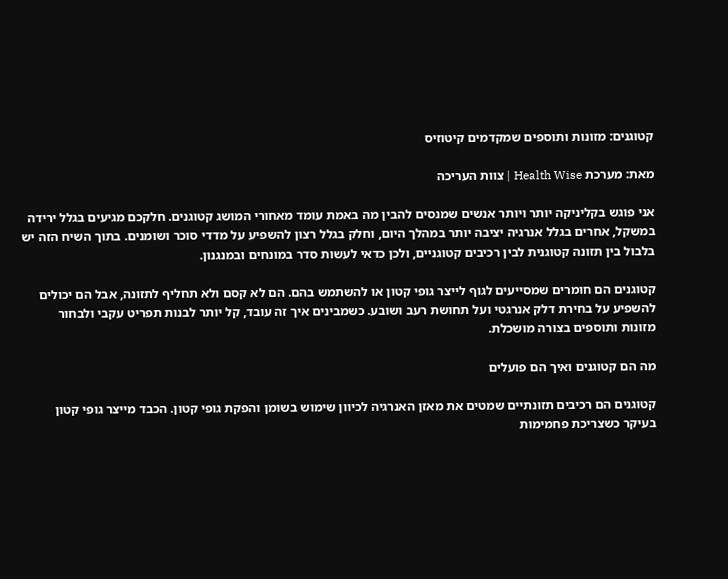קטוגנים: מזונות ותוספים שמקדמים קיטוזיס

מאת: מערכת Health Wise | צוות העריכה

אני פוגש בקליניקה יותר ויותר אנשים שמנסים להבין מה באמת עומד מאחורי המושג קטוגנים. חלקכם מגיעים בגלל ירידה במשקל, אחרים בגלל אנרגיה יציבה יותר במהלך היום, וחלק בגלל רצון להשפיע על מדדי סוכר ושומנים. בתוך השיח הזה יש בלבול בין תזונה קטוגנית לבין רכיבים קטוגניים, ולכן כדאי לעשות סדר במונחים ובמנגנון.

קטוגנים הם חומרים שמסייעים לגוף לייצר גופי קטון או להשתמש בהם. הם לא קסם ולא תחליף לתזונה, אבל הם יכולים להשפיע על בחירת דלק אנרגטי ועל תחושת רעב ושובע. כשמבינים איך זה עובד, קל יותר לבנות תפריט עקבי ולבחור מזונות ותוספים בצורה מושכלת.

מה הם קטוגנים ואיך הם פועלים

קטוגנים הם רכיבים תזונתיים שמטים את מאזן האנרגיה לכיוון שימוש בשומן והפקת גופי קטון. הכבד מייצר גופי קטון בעיקר כשצריכת פחמימות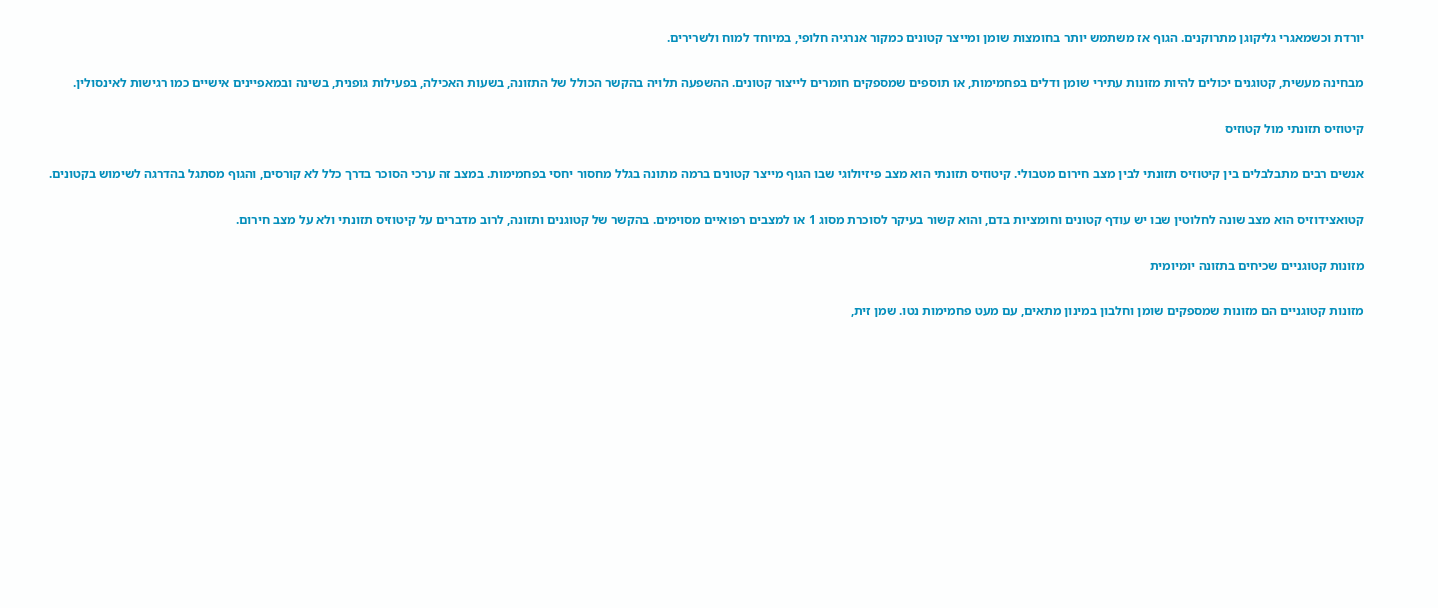יורדת וכשמאגרי גליקוגן מתרוקנים. הגוף אז משתמש יותר בחומצות שומן ומייצר קטונים כמקור אנרגיה חלופי, במיוחד למוח ולשרירים.

מבחינה מעשית, קטוגנים יכולים להיות מזונות עתירי שומן ודלים בפחמימות, או תוספים שמספקים חומרים לייצור קטונים. ההשפעה תלויה בהקשר הכולל של התזונה, בשעות האכילה, בפעילות גופנית, בשינה ובמאפיינים אישיים כמו רגישות לאינסולין.

קיטוזיס תזונתי מול קטוזיס

אנשים רבים מתבלבלים בין קיטוזיס תזונתי לבין מצב חירום מטבולי. קיטוזיס תזונתי הוא מצב פיזיולוגי שבו הגוף מייצר קטונים ברמה מתונה בגלל מחסור יחסי בפחמימות. במצב זה ערכי הסוכר בדרך כלל לא קורסים, והגוף מסתגל בהדרגה לשימוש בקטונים.

קטואצידוזיס הוא מצב שונה לחלוטין שבו יש עודף קטונים וחומציות בדם, והוא קשור בעיקר לסוכרת מסוג 1 או למצבים רפואיים מסוימים. בהקשר של קטוגנים ותזונה, לרוב מדברים על קיטוזיס תזונתי ולא על מצב חירום.

מזונות קטוגניים שכיחים בתזונה יומיומית

מזונות קטוגניים הם מזונות שמספקים שומן וחלבון במינון מתאים, עם מעט פחמימות נטו. שמן זית,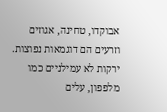אבוקדו, טחינה, אגוזים וזרעים הם דוגמאות נפוצות. ירקות לא עמילניים כמו מלפפון, עלים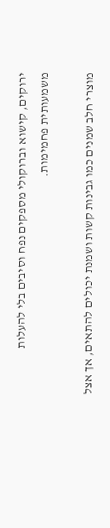ירוקים, קישוא וברוקולי מספקים נפח וסיבים בלי להעלות משמעותית פחמימות.

מוצרי חלב שמנים כמו גבינות קשות ושמנת יכולים להתאים, אך אצל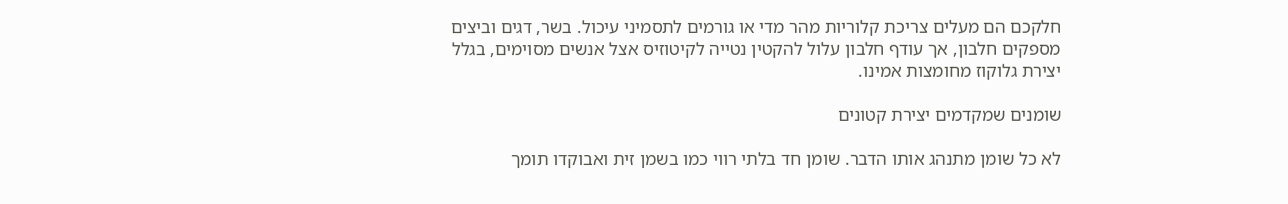חלקכם הם מעלים צריכת קלוריות מהר מדי או גורמים לתסמיני עיכול. בשר, דגים וביצים מספקים חלבון, אך עודף חלבון עלול להקטין נטייה לקיטוזיס אצל אנשים מסוימים, בגלל יצירת גלוקוז מחומצות אמינו.

שומנים שמקדמים יצירת קטונים

לא כל שומן מתנהג אותו הדבר. שומן חד בלתי רווי כמו בשמן זית ואבוקדו תומך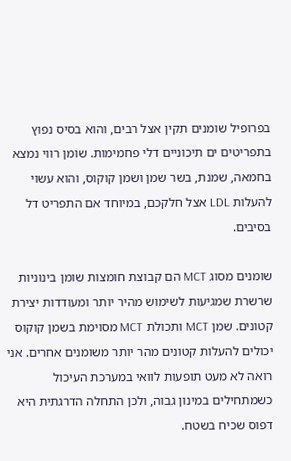בפרופיל שומנים תקין אצל רבים, והוא בסיס נפוץ בתפריטים ים תיכוניים דלי פחמימות. שומן רווי נמצא בחמאה, שמנת, בשר שמן ושמן קוקוס, והוא עשוי להעלות LDL אצל חלקכם, במיוחד אם התפריט דל בסיבים.

שומנים מסוג MCT הם קבוצת חומצות שומן בינוניות שרשרת שמגיעות לשימוש מהיר יותר ומעודדות יצירת קטונים. שמן MCT ותכולת MCT מסוימת בשמן קוקוס יכולים להעלות קטונים מהר יותר משומנים אחרים. אני רואה לא מעט תופעות לוואי במערכת העיכול כשמתחילים במינון גבוה, ולכן התחלה הדרגתית היא דפוס שכיח בשטח.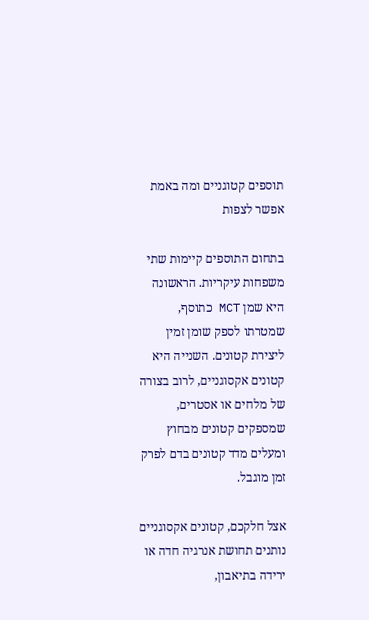תוספים קטוגניים ומה באמת אפשר לצפות

בתחום התוספים קיימות שתי משפחות עיקריות. הראשונה היא שמן MCT כתוסף, שמטרתו לספק שומן זמין ליצירת קטונים. השנייה היא קטונים אקסוגניים, לרוב בצורה של מלחים או אסטרים, שמספקים קטונים מבחוץ ומעלים מדד קטונים בדם לפרק זמן מוגבל.

אצל חלקכם, קטונים אקסוגניים נותנים תחושת אנרגיה חדה או ירידה בתיאבון,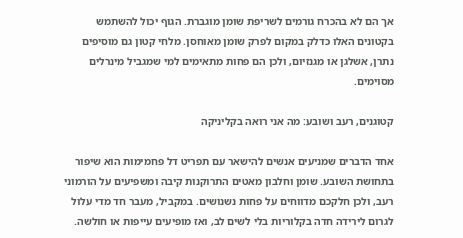אך הם לא בהכרח גורמים לשריפת שומן מוגברת. הגוף יכול להשתמש בקטונים האלו כדלק במקום לפרק שומן מאוחסן. מלחי קטון גם מוסיפים נתרן, אשלגן או מגנזיום, ולכן הם פחות מתאימים למי שמגביל מינרלים מסוימים.

קטוגנים, רעב ושובע: מה אני רואה בקליניקה

אחד הדברים שמניעים אנשים להישאר עם תפריט דל פחמימות הוא שיפור בתחושת השובע. שומן וחלבון מאטים התרוקנות קיבה ומשפיעים על הורמוני רעב, ולכן חלקכם מדווחים על פחות נשנושים. במקביל, מעבר חד מדי עלול לגרום לירידה חדה בקלוריות בלי לשים לב, ואז מופיעים עייפות או חולשה.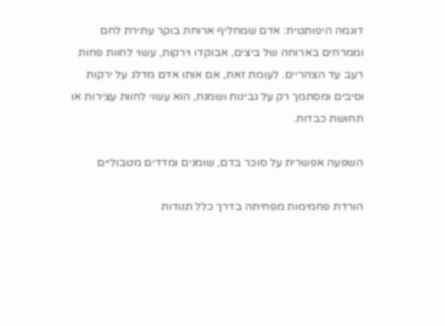דוגמה היפותטית: אדם שמחליף ארוחת בוקר עתירת לחם וממרחים בארוחה של ביצים, אבוקדו וירקות, עשוי לחוות פחות רעב עד הצהריים. לעומת זאת, אם אותו אדם מדלג על ירקות וסיבים ומסתמך רק על גבינות ושמנת, הוא עשוי לחוות עצירות או תחושת כבדות.

השפעה אפשרית על סוכר בדם, שומנים ומדדים מטבוליים

הורדת פחמימות מפחיתה בדרך כלל תנודות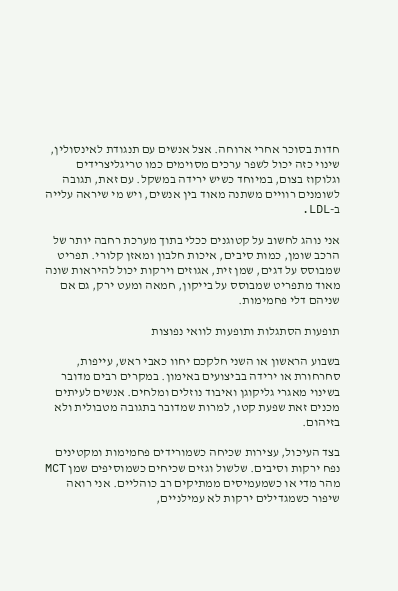חדות בסוכר אחרי ארוחה. אצל אנשים עם תנגודת לאינסולין, שינוי כזה יכול לשפר ערכים מסוימים כמו טריגליצרידים וגלוקוז בצום, במיוחד כשיש ירידה במשקל. עם זאת, תגובה לשומנים רוויים משתנה מאוד בין אנשים, ויש מי שיראה עלייה ב-LDL.

אני נוהג לחשוב על קטוגנים ככלי בתוך מערכת רחבה יותר של הרכב שומן, כמות סיבים, איכות חלבון ומאזן קלורי. תפריט שמבוסס על דגים, שמן זית, אגוזים וירקות יכול להיראות שונה מאוד מתפריט שמבוסס על בייקון, חמאה ומעט ירק, גם אם שניהם דלי פחמימות.

תופעות הסתגלות ותופעות לוואי נפוצות

בשבוע הראשון או השני חלקכם יחוו כאבי ראש, עייפות, סחרחורת או ירידה בביצועים באימון. במקרים רבים מדובר בשינוי מאגרי גליקוגן ואיבוד נוזלים ומלחים. אנשים לעיתים מכנים זאת שפעת קטו, למרות שמדובר בתגובה מטבולית ולא בזיהום.

בצד העיכול, עצירות שכיחה כשמורידים פחמימות ומקטינים נפח ירקות וסיבים. שלשול וגזים שכיחים כשמוסיפים שמן MCT מהר מדי או כשמעמיסים ממתיקים רב כוהליים. אני רואה שיפור כשמגדילים ירקות לא עמילניים,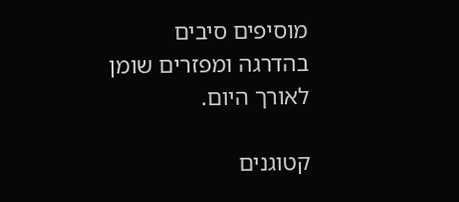מוסיפים סיבים בהדרגה ומפזרים שומן לאורך היום.

קטוגנים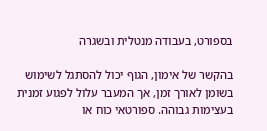בספורט, בעבודה מנטלית ובשגרה

בהקשר של אימון, הגוף יכול להסתגל לשימוש בשומן לאורך זמן, אך המעבר עלול לפגוע זמנית בעצימות גבוהה. ספורטאי כוח או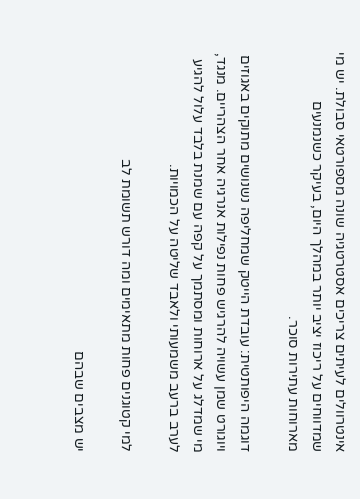אינטרוולים לעיתים צריכים אסטרטגיה שונה מספורטאי סבולת. יש מי שמדווחים על ריכוז יציב יותר במהלך היום, בעיקר כשנמנעים מארוחות עתירות סוכר.

דוגמה היפותטית: עובדת הייטק שמחליפה נשנושים מתוקים באגוזים ויוגורט שמן עשויה להרגיש פחות נפילות אנרגיה אחר הצהריים. מנגד, מי שמדלג על ארוחות ומסתמך על קפה עם שמנת בלבד עלול להגיע לערב ברעב משמעותי ולאבד שליטה על הכמויות.

למי קטוגנים פחות מתאימים ומה דורש תשומת לב

יש מצבים שבהם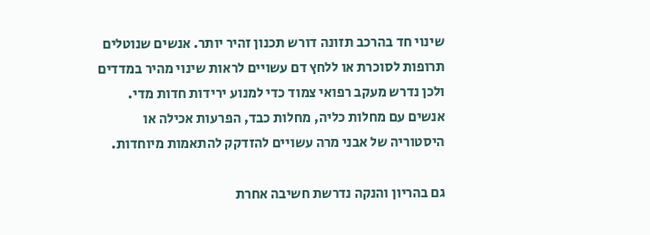שינוי חד בהרכב תזונה דורש תכנון זהיר יותר. אנשים שנוטלים תרופות לסוכרת או ללחץ דם עשויים לראות שינוי מהיר במדדים ולכן נדרש מעקב רפואי צמוד כדי למנוע ירידות חדות מדי. אנשים עם מחלות כליה, מחלות כבד, הפרעות אכילה או היסטוריה של אבני מרה עשויים להזדקק להתאמות מיוחדות.

גם בהריון והנקה נדרשת חשיבה אחרת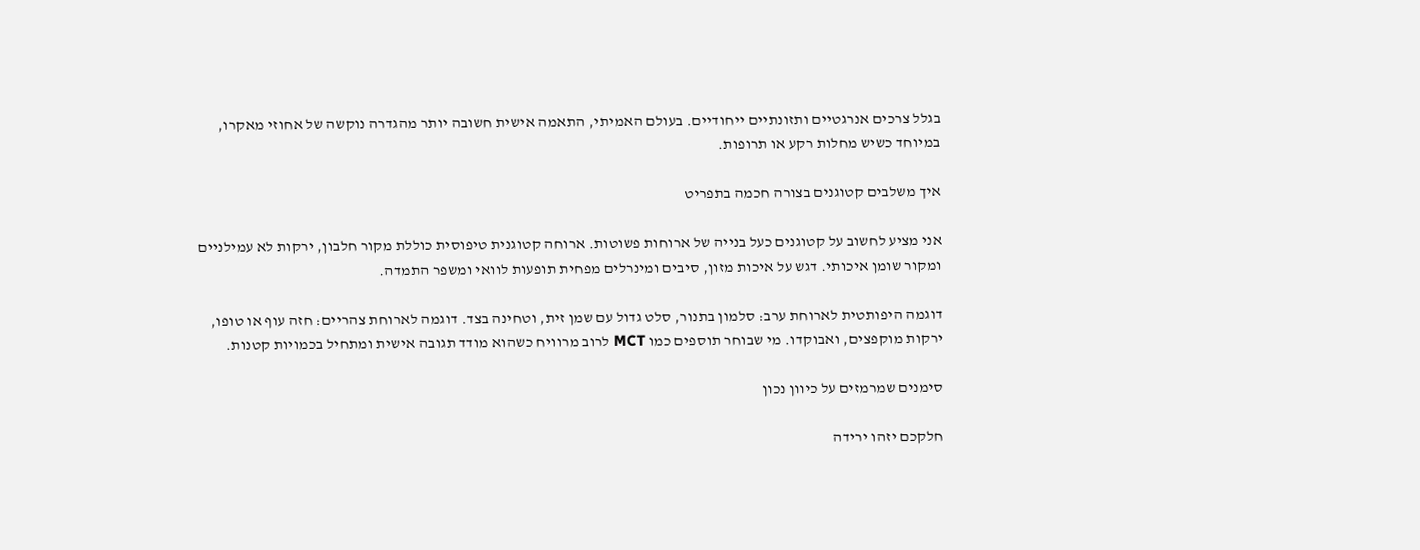בגלל צרכים אנרגטיים ותזונתיים ייחודיים. בעולם האמיתי, התאמה אישית חשובה יותר מהגדרה נוקשה של אחוזי מאקרו, במיוחד כשיש מחלות רקע או תרופות.

איך משלבים קטוגנים בצורה חכמה בתפריט

אני מציע לחשוב על קטוגנים כעל בנייה של ארוחות פשוטות. ארוחה קטוגנית טיפוסית כוללת מקור חלבון, ירקות לא עמילניים ומקור שומן איכותי. דגש על איכות מזון, סיבים ומינרלים מפחית תופעות לוואי ומשפר התמדה.

דוגמה היפותטית לארוחת ערב: סלמון בתנור, סלט גדול עם שמן זית, וטחינה בצד. דוגמה לארוחת צהריים: חזה עוף או טופו, ירקות מוקפצים, ואבוקדו. מי שבוחר תוספים כמו MCT לרוב מרוויח כשהוא מודד תגובה אישית ומתחיל בכמויות קטנות.

סימנים שמרמזים על כיוון נכון

חלקכם יזהו ירידה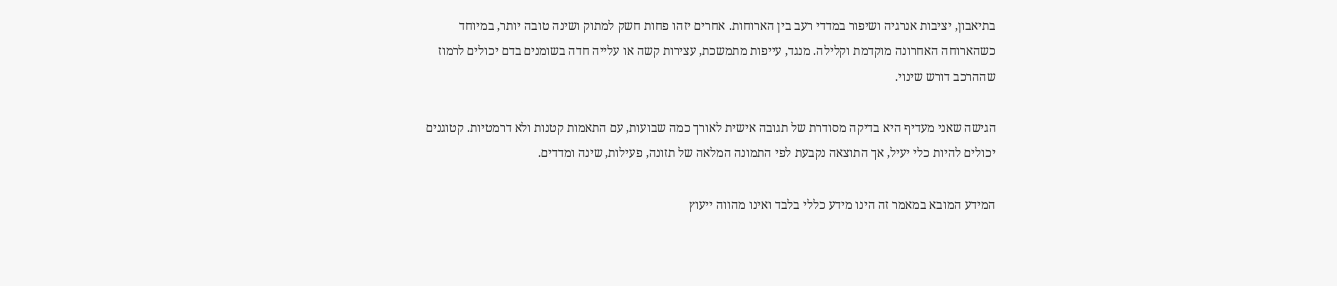בתיאבון, יציבות אנרגיה ושיפור במדדי רעב בין הארוחות. אחרים יזהו פחות חשק למתוק ושינה טובה יותר, במיוחד כשהארוחה האחרונה מוקדמת וקלילה. מנגד, עייפות מתמשכת, עצירות קשה או עלייה חדה בשומנים בדם יכולים לרמוז שההרכב דורש שינוי.

הגישה שאני מעדיף היא בדיקה מסודרת של תגובה אישית לאורך כמה שבועות, עם התאמות קטנות ולא דרמטיות. קטוגנים יכולים להיות כלי יעיל, אך התוצאה נקבעת לפי התמונה המלאה של תזונה, פעילות, שינה ומדדים.

המידע המובא במאמר זה הינו מידע כללי בלבד ואינו מהווה ייעוץ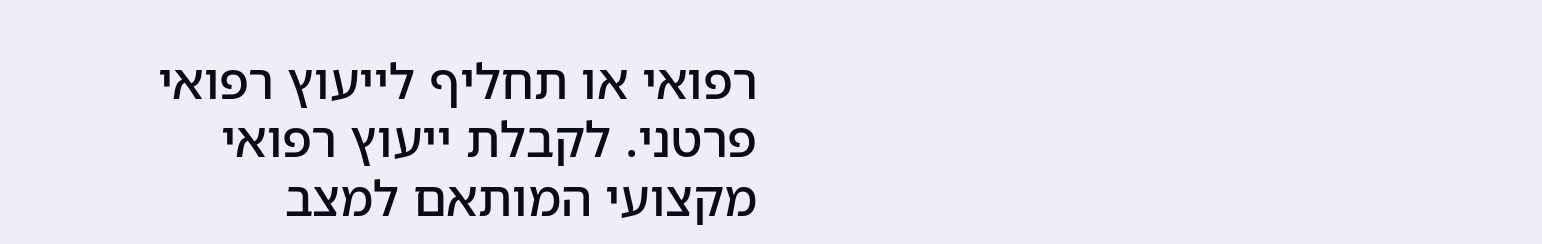רפואי או תחליף לייעוץ רפואי פרטני. לקבלת ייעוץ רפואי מקצועי המותאם למצב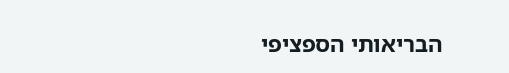הבריאותי הספציפי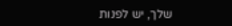שלך, יש לפנות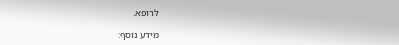לרופא.

מידע נוסף: